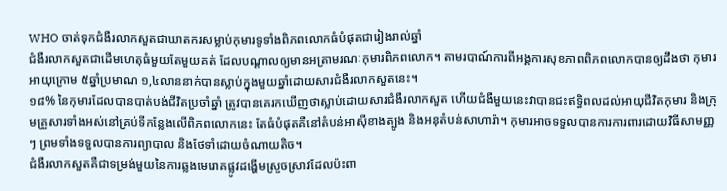WHO ចាត់ទុកជំងឺរលាកសួតជាឃាតករសម្លាប់កុមារទូទាំងពិភពលោកធំបំផុតជារៀងរាល់ឆ្នាំ
ជំងឺរលាកសួតជាដើមហេតុធំមួយតែមួយគត់ ដែលបណ្ដាលឲ្យមានអត្រាមរណៈកុមារពិភពលោក។ តាមរបាណ៍ការពីអង្គការសុខភាពពិភពលោកបានឲ្យដឹងថា កុមារអាយុក្រោម ៥ឆ្នាំប្រមាណ ១,៤លាននាក់បានស្លាប់ក្នុងមួយឆ្នាំដោយសារជំងឺរលាកសួតនេះ។
១៨% នៃកុមារដែលបានបាត់បង់ជីវិតប្រចាំឆ្នាំ ត្រូវបានគេរកឃើញថាស្លាប់ដោយសារជំងឺរលាកសួត ហើយជំងឺមួយនេះវាបានជះឥទ្ធិពលដល់អាយុជីវិតកុមារ និងក្រុមគ្រួសារទាំងអស់នៅគ្រប់ទីកន្លែងលើពិភពលោកនេះ តែធំបំផុតគឺនៅតំបន់អាស៊ីខាងត្បូង និងអនុតំបន់សាហារ៉ា។ កុមារអាចទទួលបានការការពារដោយវិធីសាមញ្ញៗ ព្រមទាំងទទួលបានការព្យាបាល និងថែទាំដោយចំណាយតិច។
ជំងឺរលាកសួតគឺជាទម្រង់មួយនៃការឆ្លងមេរោគផ្លូវដង្ហើមស្រួចស្រាវដែលប៉ះពា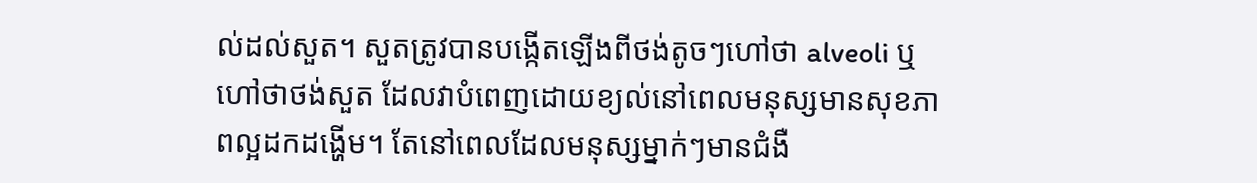ល់ដល់សួត។ សួតត្រូវបានបង្កើតឡើងពីថង់តូចៗហៅថា alveoli ឬហៅថាថង់សួត ដែលវាបំពេញដោយខ្យល់នៅពេលមនុស្សមានសុខភាពល្អដកដង្ហើម។ តែនៅពេលដែលមនុស្សម្នាក់ៗមានជំងឺ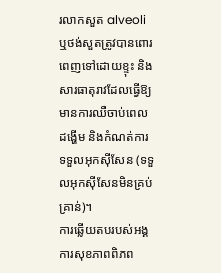រលាកសួត alveoli ឬថង់សួតត្រូវបានពោរពេញទៅដោយខ្ទុះ និងសារធាតុរាវដែលធ្វើឱ្យមានការឈឺចាប់ពេលដង្ហើម និងកំណត់ការទទួលអុកស៊ីសែន (ទទួលអុកស៊ីសែនមិនគ្រប់គ្រាន់)។
ការឆ្លើយតបរបស់អង្គការសុខភាពពិភព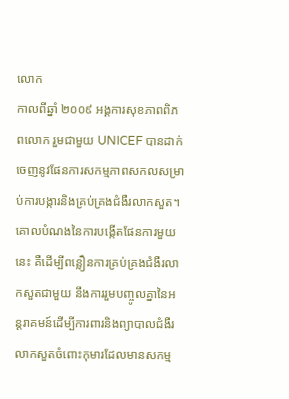លោក
កាលពីឆ្នាំ ២០០៩ អង្គការសុខភាពពិភពលោក រួមជាមួយ UNICEF បានដាក់ចេញនូវផែនការសកម្មភាពសកលសម្រាប់ការបង្ការនិងគ្រប់គ្រងជំងឺរលាកសួត។ គោលបំណងនៃការបង្កើតផែនការមួយនេះ គឺដើម្បីពន្លឿនការគ្រប់គ្រងជំងឺរលាកសួតជាមួយ នឹងការរួមបញ្ចូលគ្នានៃអន្តរាគមន៍ដើម្បីការពារនិងព្យាបាលជំងឺរលាកសួតចំពោះកុមារដែលមានសកម្ម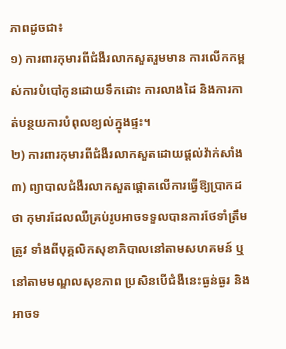ភាពដូចជា៖
១) ការពារកុមារពីជំងឺរលាកសួតរួមមាន ការលើកកម្ពស់ការបំបៅកូនដោយទឹកដោះ ការលាងដៃ និងការកាត់បន្ថយការបំពុលខ្យល់ក្នុងផ្ទះ។
២) ការពារកុមារពីជំងឺរលាកសួតដោយផ្តល់វ៉ាក់សាំង
៣) ព្យាបាលជំងឺរលាកសួតផ្តោតលើការធ្វើឱ្យប្រាកដថា កុមារដែលឈឺគ្រប់រូបអាចទទួលបានការថែទាំត្រឹមត្រូវ ទាំងពីបុគ្គលិកសុខាភិបាលនៅតាមសហគមន៍ ឬនៅតាមមណ្ឌលសុខភាព ប្រសិនបើជំងឺនេះធ្ងន់ធ្ងរ និងអាចទ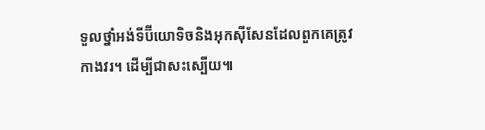ទួលថ្នាំអង់ទីប៊ីយោទិចនិងអុកស៊ីសែនដែលពួកគេត្រូវកាងវរ។ ដើម្បីជាសះស្បើយ៕